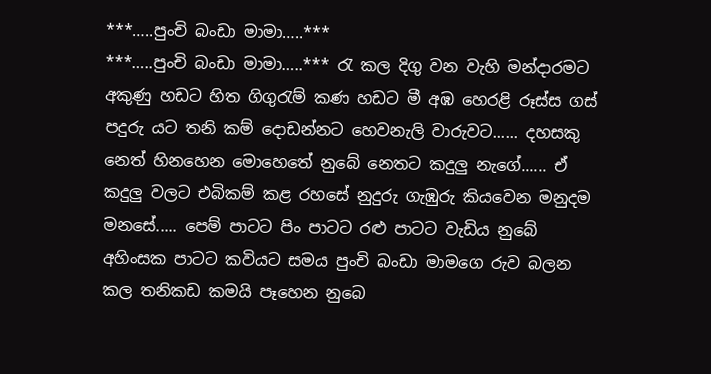***…..පුංචි බංඩා මාමා…..***
***…..පුංචි බංඩා මාමා…..*** රැ කල දිගු වන වැහි මන්දාරමට අකුණු හඩට හිත ගිගුරැම් කණ හඩට මී අඹ හෙරළි රූස්ස ගස් පදුරු යට තනි කම් දොඩන්නට හෙවනැලි වාරුවට...... දහසකු නෙත් හිනහෙන මොහෙතේ නුබේ නෙතට කදුලු නැගේ...... ඒ කදුලු වලට එබිකම් කළ රහසේ නුදුරු ගැඹුරු කියවෙන මනුදම මනසේ..... පෙම් පාටට පිං පාටට රළු පාටට වැඩිය නුබේ අහිංසක පාටට කවියට සමය පුංචි බංඩා මාමගෙ රුව බලන කල තනිකඩ කමයි පෑහෙන නුබෙ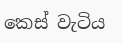කෙස් වැටිය